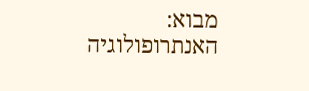מבוא: האנתרופולוגיה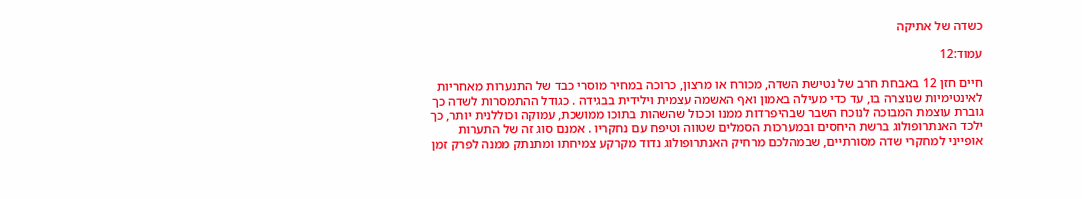כשדה של אתיקה

עמוד:12

חיים חזן 12 באבחת חרב של נטישת השדה, מכורח או מרצון, כרוכה במחיר מוסרי כבד של התנערות מאחריות לאינטימיות שנוצרה בו, עד כדי מעילה באמון ואף האשמה עצמית וילידית בבגידה . כגודל ההתמסרות לשדה כך גוברת עוצמת המבוכה לנוכח השבר שבהיפרדות ממנו וככול שהשהות בתוכו ממושכת, עמוקה וכוללנית יותר, כך ילכד האנתרופולוג ברשת היחסים ובמערכות הסמלים שטווה וטיפח עם נחקריו . אמנם סוג זה של התערות אופייני למחקרי שדה מסורתיים, שבמהלכם מרחיק האנתרופולוג נדוד מקרקע צמיחתו ומתנתק ממנה לפרק זמן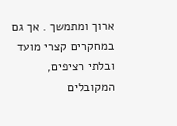ארוך ומתמשך . אך גם במחקרים קצרי מועד ובלתי רציפים, המקובלים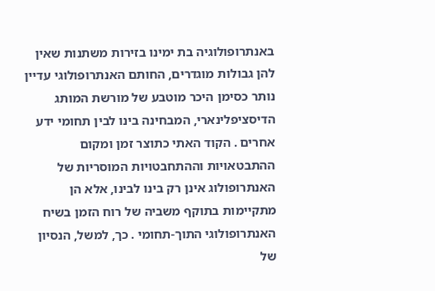באנתרופולוגיה בת ימינו בזירות משתנות שאין להן גבולות מוגדרים, החותם האנתרופולוגי עדיין נותר כסימן היכר מוטבע של מורשת המותג הדיסציפלינארי, המבחינה בינו לבין תחומי ידע אחרים . הקוד האתי כתוצר זמן ומקום ההתבטאויות וההתחבטויות המוסריות של האנתרופולוג אינן רק בינו לבינו, אלא הן מתקיימות בתוקף משביה של רוח הזמן בשיח האנתרופולוגי התוך-תחומי . כך, למשל, הנסיון של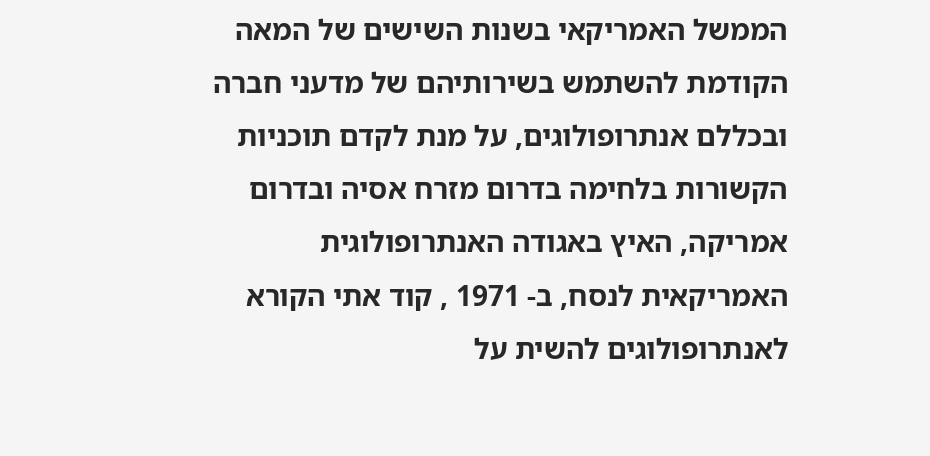הממשל האמריקאי בשנות השישים של המאה הקודמת להשתמש בשירותיהם של מדעני חברה ובכללם אנתרופולוגים, על מנת לקדם תוכניות הקשורות בלחימה בדרום מזרח אסיה ובדרום אמריקה, האיץ באגודה האנתרופולוגית האמריקאית לנסח, ב- 1971 , קוד אתי הקורא לאנתרופולוגים להשית על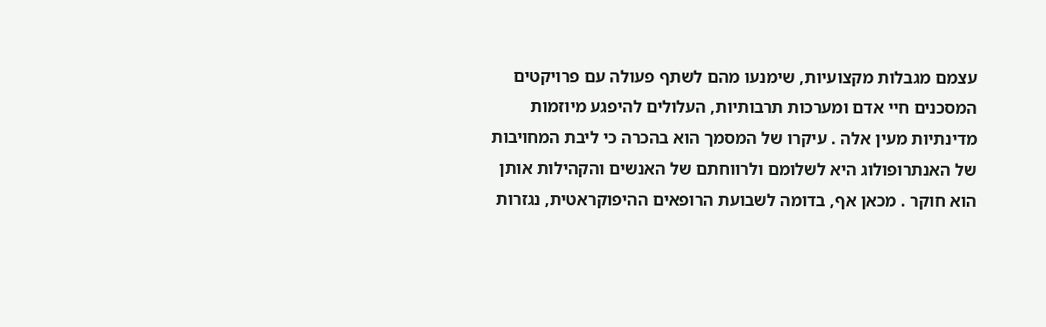עצמם מגבלות מקצועיות, שימנעו מהם לשתף פעולה עם פרויקטים המסכנים חיי אדם ומערכות תרבותיות, העלולים להיפגע מיוזמות מדינתיות מעין אלה . עיקרו של המסמך הוא בהכרה כי ליבת המחויבות של האנתרופולוג היא לשלומם ולרווחתם של האנשים והקהילות אותן הוא חוקר . מכאן אף, בדומה לשבועת הרופאים ההיפוקראטית, נגזרות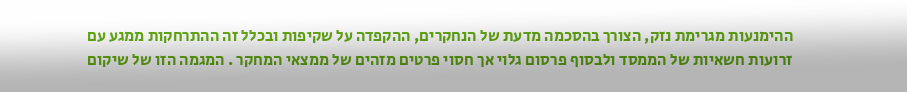ההימנעות מגרימת נזק, הצורך בהסכמה מדעת של הנחקרים, ההקפדה על שקיפות ובכלל זה ההתרחקות ממגע עם זרועות חשאיות של הממסד ולבסוף פרסום גלוי אך חסוי פרטים מזהים של ממצאי המחקר . המגמה הזו של שיקום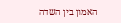האמון בין השדה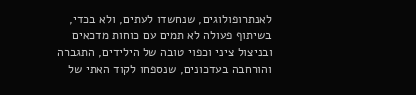לאנתרופולוגים, שנחשדו לעתים, ולא בכדי, בשיתוף פעולה לא תמים עם כוחות מדכאים ובניצול ציני וכפוי טובה של הילידים, התגברה והורחבה בעדכונים, שנספחו לקוד האתי של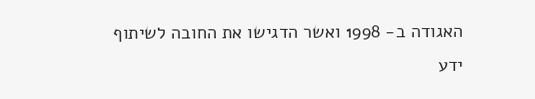האגודה ב- 1998 ואשר הדגישו את החובה לשיתוף ידע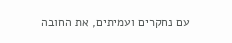עם נחקרים ועמיתים, את החובה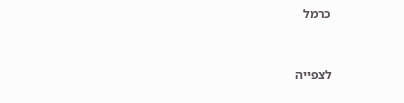כרמל


לצפייה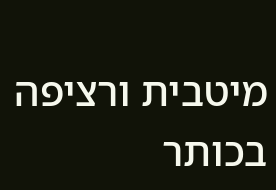מיטבית ורציפה בכותר